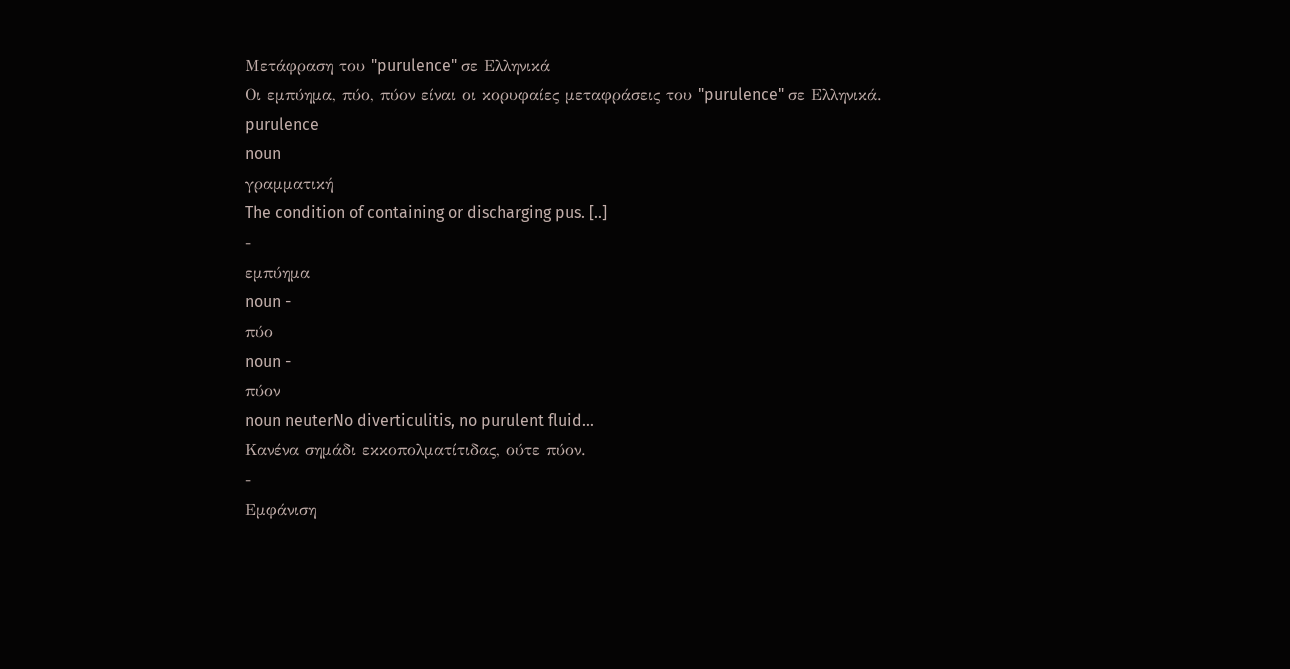Μετάφραση του "purulence" σε Ελληνικά
Οι εμπύημα, πύο, πύον είναι οι κορυφαίες μεταφράσεις του "purulence" σε Ελληνικά.
purulence
noun
γραμματική
The condition of containing or discharging pus. [..]
-
εμπύημα
noun -
πύο
noun -
πύον
noun neuterNo diverticulitis, no purulent fluid...
Κανένα σημάδι εκκοπολματίτιδας, ούτε πύον.
-
Εμφάνιση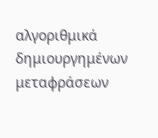αλγοριθμικά δημιουργημένων μεταφράσεων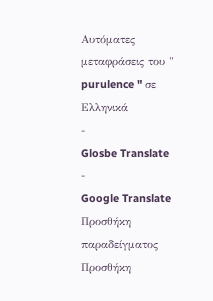Αυτόματες μεταφράσεις του " purulence " σε Ελληνικά
-
Glosbe Translate
-
Google Translate
Προσθήκη παραδείγματος
Προσθήκη